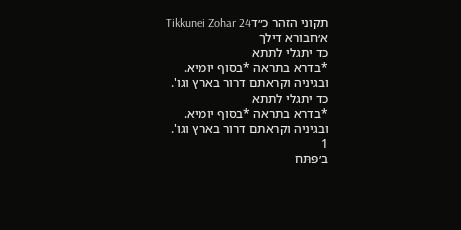תקוני הזהר כ״דTikkunei Zohar 24
א׳חבורא דילך
כד יתגלי לתתא
*בדרא בתראה *בסוף יומיא.
ובגיניה וקראתם דרור בארץ וגו'.
כד יתגלי לתתא
*בדרא בתראה *בסוף יומיא.
ובגיניה וקראתם דרור בארץ וגו'.
1
ב׳פּתּח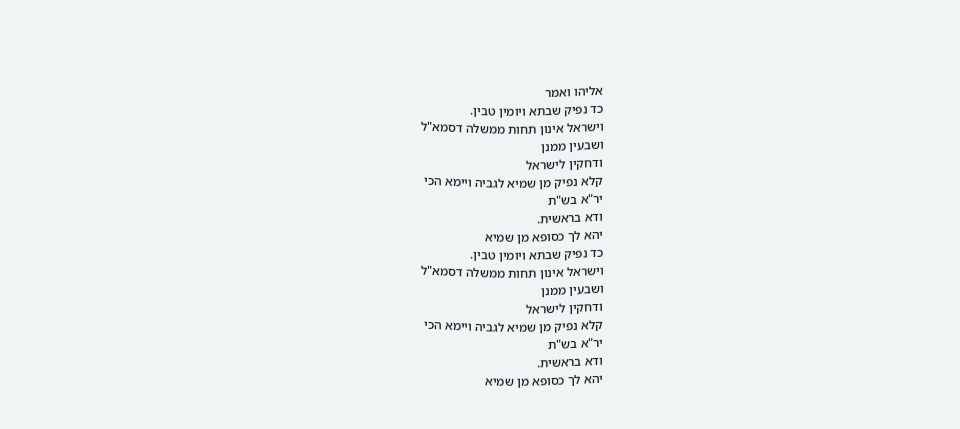אליהו ואמר
כד נפיק שבתא ויומין טבין.
וישראל אינון תחות ממשלה דסמא"ל
ושבעין ממנן
ודחקין לישראל
קלא נפיק מן שמיא לגביה ויימא הכי
יר"א בש"ת
ודא בראשית.
יהא לך כסופא מן שמיא
כד נפיק שבתא ויומין טבין.
וישראל אינון תחות ממשלה דסמא"ל
ושבעין ממנן
ודחקין לישראל
קלא נפיק מן שמיא לגביה ויימא הכי
יר"א בש"ת
ודא בראשית.
יהא לך כסופא מן שמיא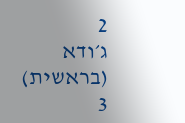2
ג׳ודא (בראשית)
3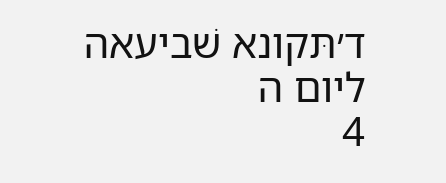ד׳תּקונא שׁביעאה ליום ה
4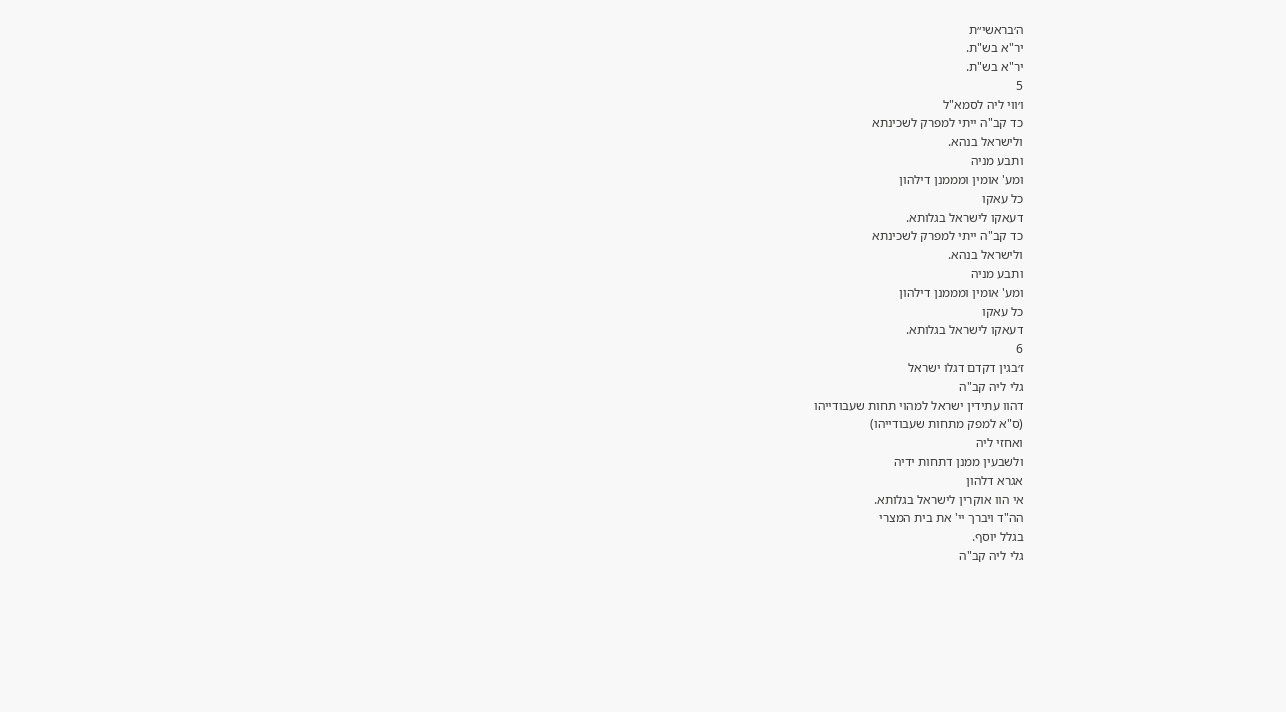ה׳בראשי״ת
יר"א בש"ת.
יר"א בש"ת.
5
ו׳ווי ליה לסמא"ל
כד קב"ה ייתי למפרק לשכינתא
ולישראל בנהא.
ותבע מניה
ומע' אומין ומממנן דילהון
כל עאקו
דעאקו לישראל בגלותא.
כד קב"ה ייתי למפרק לשכינתא
ולישראל בנהא.
ותבע מניה
ומע' אומין ומממנן דילהון
כל עאקו
דעאקו לישראל בגלותא.
6
ז׳בגין דקדם דגלו ישראל
גלי ליה קב"ה
דהוו עתידין ישראל למהוי תחות שעבודייהו
(ס"א למפק מתחות שעבודייהו)
ואחזי ליה
ולשבעין ממנן דתחות ידיה
אגרא דלהון
אי הוו אוקרין לישראל בגלותא.
הה"ד ויברך יי' את בית המצרי
בגלל יוסף.
גלי ליה קב"ה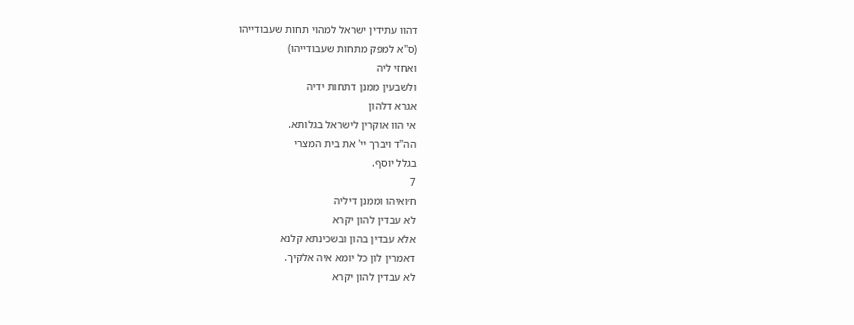דהוו עתידין ישראל למהוי תחות שעבודייהו
(ס"א למפק מתחות שעבודייהו)
ואחזי ליה
ולשבעין ממנן דתחות ידיה
אגרא דלהון
אי הוו אוקרין לישראל בגלותא.
הה"ד ויברך יי' את בית המצרי
בגלל יוסף.
7
ח׳ואיהו וממנן דיליה
לא עבדין להון יקרא
אלא עבדין בהון ובשכינתא קלנא
דאמרין לון כל יומא איה אלקיך.
לא עבדין להון יקרא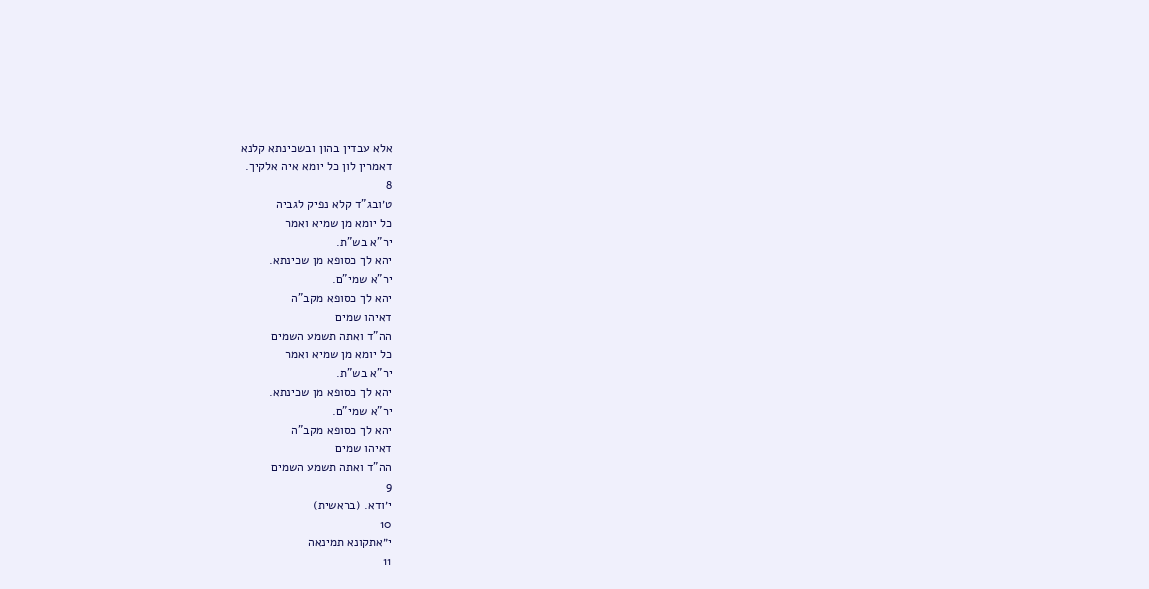אלא עבדין בהון ובשכינתא קלנא
דאמרין לון כל יומא איה אלקיך.
8
ט׳ובג"ד קלא נפיק לגביה
כל יומא מן שמיא ואמר
יר"א בש"ת.
יהא לך כסופא מן שכינתא.
יר"א שמי"ם.
יהא לך כסופא מקב"ה
דאיהו שמים
הה"ד ואתה תשמע השמים
כל יומא מן שמיא ואמר
יר"א בש"ת.
יהא לך כסופא מן שכינתא.
יר"א שמי"ם.
יהא לך כסופא מקב"ה
דאיהו שמים
הה"ד ואתה תשמע השמים
9
י׳ודא. (בראשית)
10
י״אתקונא תמינאה
11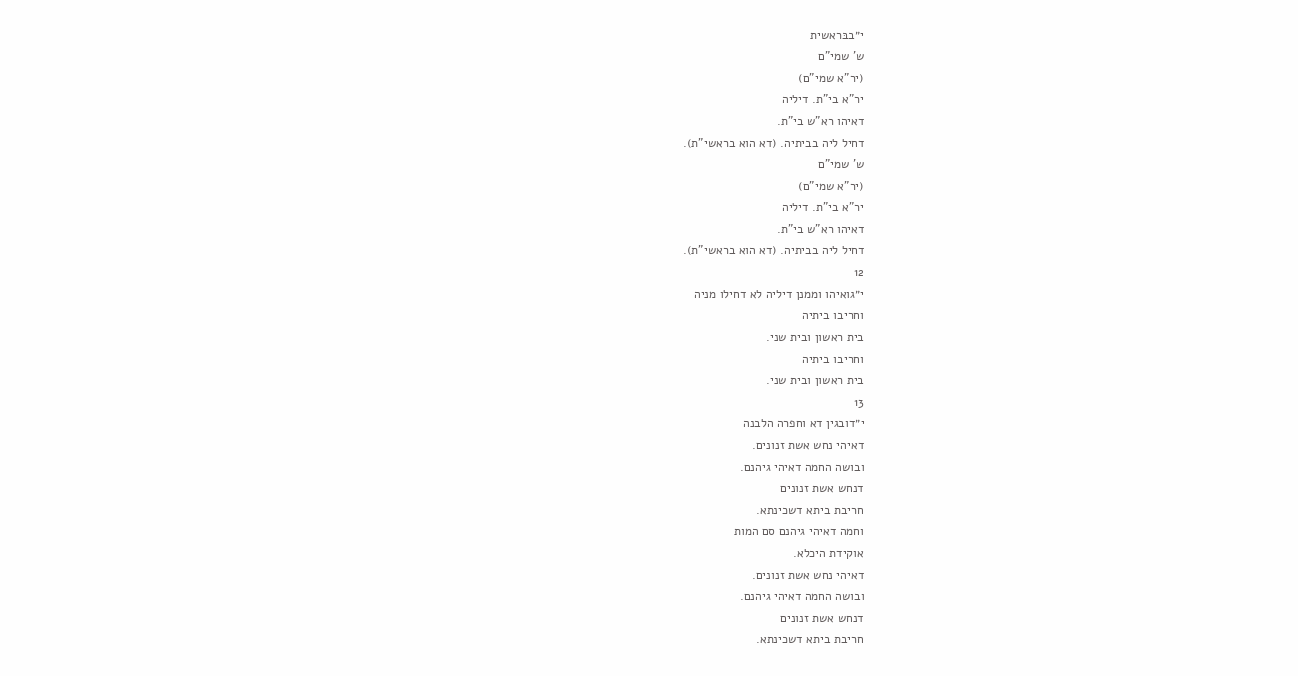י״בבּראשית
ש' שמי"ם
(יר"א שמי"ם)
יר"א בי"ת. דיליה
דאיהו רא"ש בי"ת.
דחיל ליה בביתיה. (דא הוא בראשי"ת).
ש' שמי"ם
(יר"א שמי"ם)
יר"א בי"ת. דיליה
דאיהו רא"ש בי"ת.
דחיל ליה בביתיה. (דא הוא בראשי"ת).
12
י״גואיהו וממנן דיליה לא דחילו מניה
וחריבו ביתיה
בית ראשון ובית שני.
וחריבו ביתיה
בית ראשון ובית שני.
13
י״דובגין דא וחפרה הלבנה
דאיהי נחש אשת זנונים.
ובושה החמה דאיהי גיהנם.
דנחש אשת זנונים
חריבת ביתא דשכינתא.
וחמה דאיהי גיהנם סם המות
אוקידת היכלא.
דאיהי נחש אשת זנונים.
ובושה החמה דאיהי גיהנם.
דנחש אשת זנונים
חריבת ביתא דשכינתא.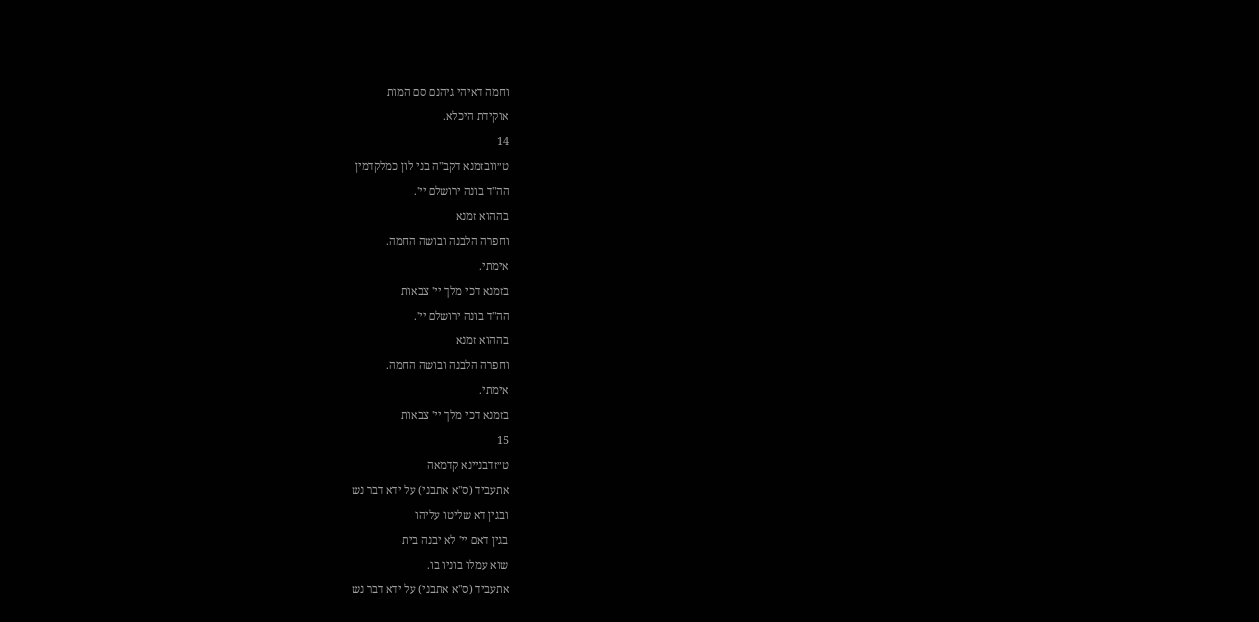וחמה דאיהי גיהנם סם המות
אוקידת היכלא.
14
ט״וובזמנא דקב"ה בני לון כמלקדמין
הה"ד בונה ירושלם יי'.
בההוא זמנא
וחפרה הלבנה ובושה החמה.
אימתי.
בזמנא דכי מלך יי' צבאות
הה"ד בונה ירושלם יי'.
בההוא זמנא
וחפרה הלבנה ובושה החמה.
אימתי.
בזמנא דכי מלך יי' צבאות
15
ט״זדבניינא קדמאה
אתעביד (ס"א אתבני) על ידא דבר נש
ובגין דא שליטו עליהו
בגין דאם יי' לא יבנה בית
שוא עמלו בוניו בו.
אתעביד (ס"א אתבני) על ידא דבר נש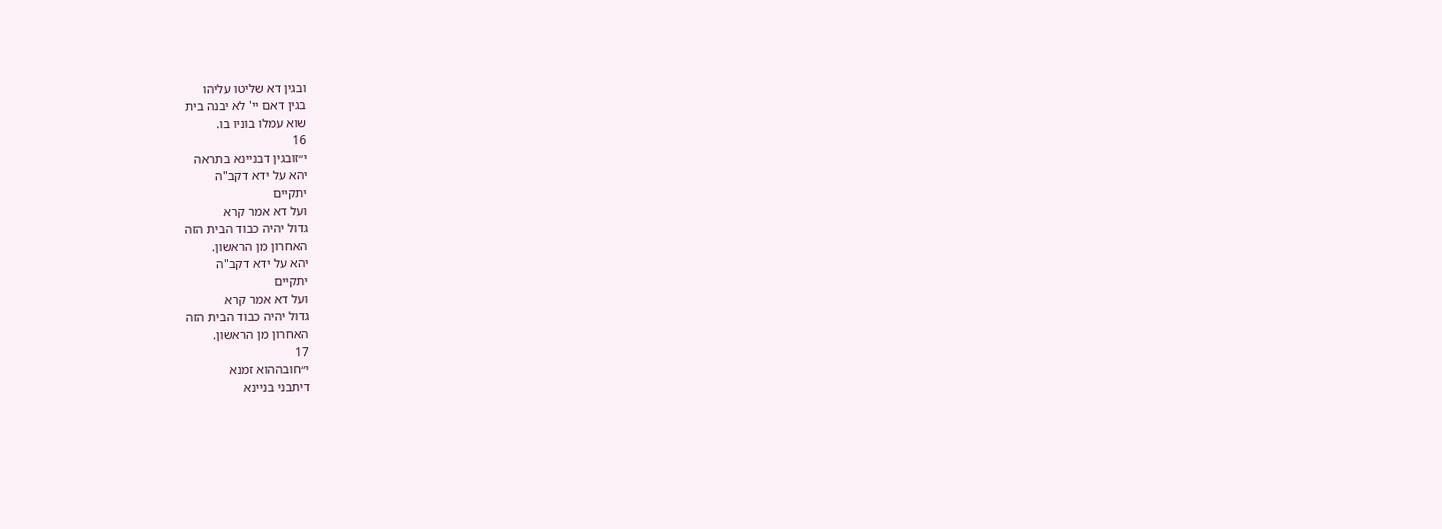ובגין דא שליטו עליהו
בגין דאם יי' לא יבנה בית
שוא עמלו בוניו בו.
16
י״זובגין דבניינא בתראה
יהא על ידא דקב"ה
יתקיים
ועל דא אמר קרא
גדול יהיה כבוד הבית הזה
האחרון מן הראשון.
יהא על ידא דקב"ה
יתקיים
ועל דא אמר קרא
גדול יהיה כבוד הבית הזה
האחרון מן הראשון.
17
י״חובההוא זמנא
דיתבני בניינא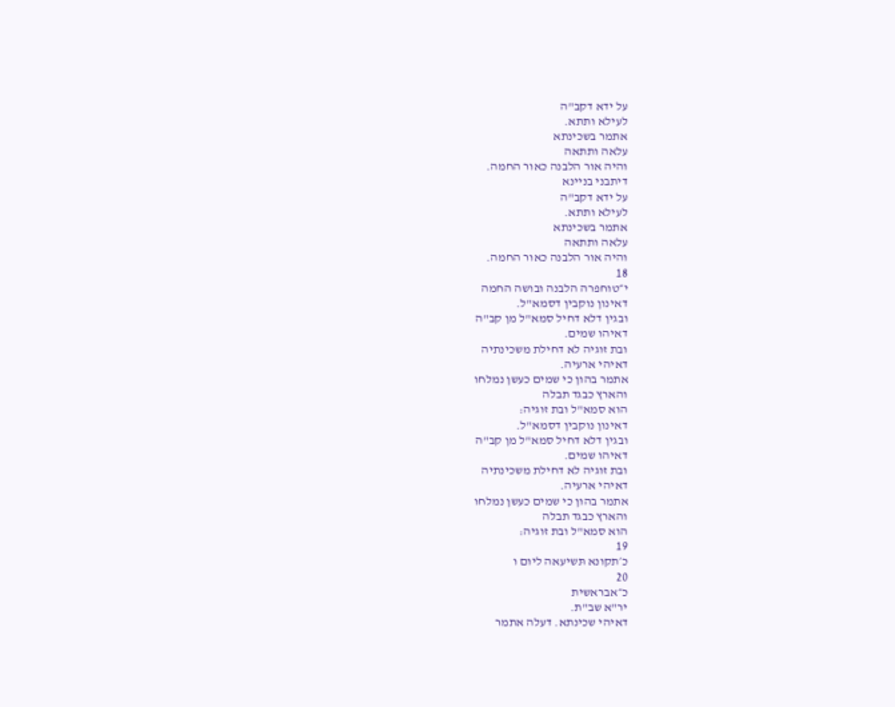על ידא דקב"ה
לעילא ותתא.
אתמר בשכינתא
עלאה ותתאה
והיה אור הלבנה כאור החמה.
דיתבני בניינא
על ידא דקב"ה
לעילא ותתא.
אתמר בשכינתא
עלאה ותתאה
והיה אור הלבנה כאור החמה.
18
י״טוחפרה הלבנה ובושה החמה
דאינון נוקבין דסמא"ל.
ובגין דלא דחיל סמא"ל מן קב"ה
דאיהו שמים.
ובת זוגיה לא דחילת משכינתיה
דאיהי ארעיה.
אתמר בהון כי שמים כעשן נמלחו
והארץ כבגד תבלה
הוא סמא"ל ובת זוגיה:
דאינון נוקבין דסמא"ל.
ובגין דלא דחיל סמא"ל מן קב"ה
דאיהו שמים.
ובת זוגיה לא דחילת משכינתיה
דאיהי ארעיה.
אתמר בהון כי שמים כעשן נמלחו
והארץ כבגד תבלה
הוא סמא"ל ובת זוגיה:
19
כ׳תקונא תּשיעאה ליום ו
20
כ״אבראשית
יר"א שב"ת.
דאיהי שכינתא. דעלה אתמר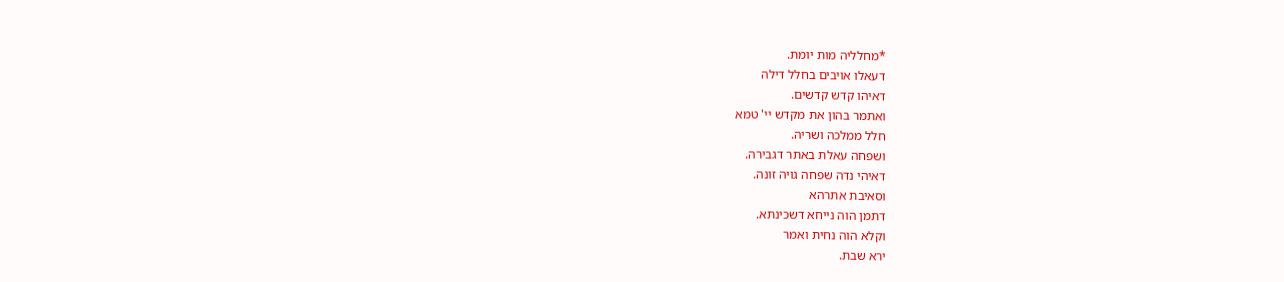*מחלליה מות יומת.
דעאלו אויבים בחלל דילה
דאיהו קדש קדשים.
ואתמר בהון את מקדש יי' טמא
חלל ממלכה ושריה.
ושפחה עאלת באתר דגבירה.
דאיהי נדה שפחה גויה זונה.
וסאיבת אתרהא
דתמן הוה נייחא דשכינתא.
וקלא הוה נחית ואמר
ירא שבת.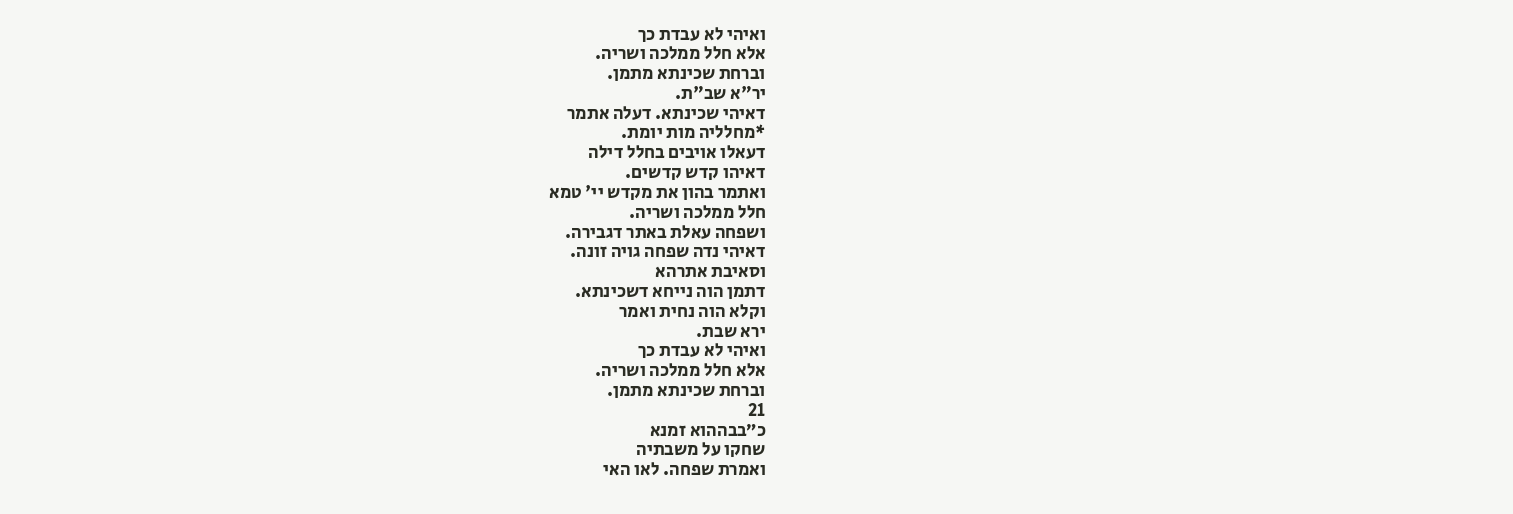ואיהי לא עבדת כך
אלא חלל ממלכה ושריה.
וברחת שכינתא מתמן.
יר"א שב"ת.
דאיהי שכינתא. דעלה אתמר
*מחלליה מות יומת.
דעאלו אויבים בחלל דילה
דאיהו קדש קדשים.
ואתמר בהון את מקדש יי' טמא
חלל ממלכה ושריה.
ושפחה עאלת באתר דגבירה.
דאיהי נדה שפחה גויה זונה.
וסאיבת אתרהא
דתמן הוה נייחא דשכינתא.
וקלא הוה נחית ואמר
ירא שבת.
ואיהי לא עבדת כך
אלא חלל ממלכה ושריה.
וברחת שכינתא מתמן.
21
כ״בבההוא זמנא
שחקו על משבתיה
ואמרת שפחה. לאו האי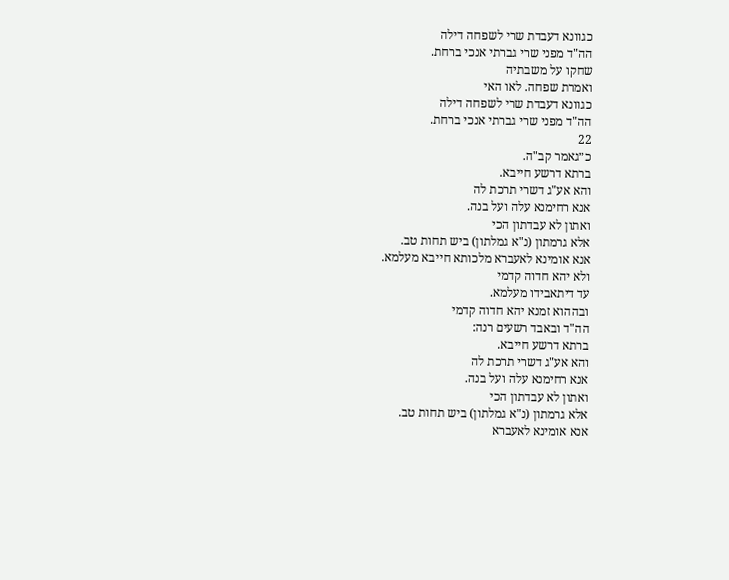כגוונא דעבדת שרי לשפחה דילה
הה"ד מפני שרי גברתי אנכי ברחת.
שחקו על משבתיה
ואמרת שפחה. לאו האי
כגוונא דעבדת שרי לשפחה דילה
הה"ד מפני שרי גברתי אנכי ברחת.
22
כ״גאמר קב"ה.
ברתא דרשע חייבא.
והא אע"ג דשרי תרכת לה
אנא רחימנא עלה ועל בנה.
ואתון לא עבדתון הכי
אלא גרמתון (נ"א גמלתון) ביש תחות טב.
אנא אומינא לאעברא מלכותא חייבא מעלמא.
ולא יהא חדוה קדמי
עד דיתאבידו מעלמא.
ובההוא זמנא יהא חדוה קדמי
הה"ד ובאבד רשעים רנה:
ברתא דרשע חייבא.
והא אע"ג דשרי תרכת לה
אנא רחימנא עלה ועל בנה.
ואתון לא עבדתון הכי
אלא גרמתון (נ"א גמלתון) ביש תחות טב.
אנא אומינא לאעברא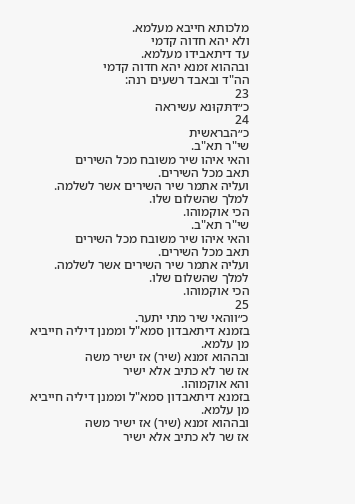מלכותא חייבא מעלמא.
ולא יהא חדוה קדמי
עד דיתאבידו מעלמא.
ובההוא זמנא יהא חדוה קדמי
הה"ד ובאבד רשעים רנה:
23
כ״דתּקוּנא עשיראה
24
כ״הבראשית
שי"ר תא"ב.
והאי איהו שיר משובח מכל השירים
תאב מכל השירים.
ועליה אתמר שיר השירים אשר לשלמה.
למלך שהשלום שלו.
הכי אוקמוהו.
שי"ר תא"ב.
והאי איהו שיר משובח מכל השירים
תאב מכל השירים.
ועליה אתמר שיר השירים אשר לשלמה.
למלך שהשלום שלו.
הכי אוקמוהו.
25
כ״ווהאי שיר מתי יתער.
בזמנא דיתאבדון סמא"ל וממנן דיליה חייביא
מן עלמא.
ובההוא זמנא (שיר) אז ישיר משה
אז שר לא כתיב אלא ישיר
והא אוקמוהו.
בזמנא דיתאבדון סמא"ל וממנן דיליה חייביא
מן עלמא.
ובההוא זמנא (שיר) אז ישיר משה
אז שר לא כתיב אלא ישיר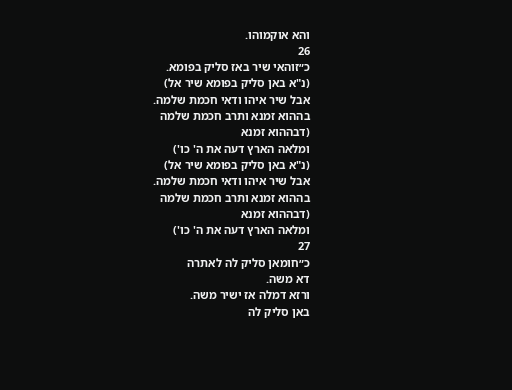והא אוקמוהו.
26
כ״זוהאי שיר באז סליק בפומא.
(נ"א באן סליק בפומא שיר אל)
אבל שיר איהו ודאי חכמת שלמה.
בההוא זמנא ותרב חכמת שלמה
(דבההוא זמנא
ומלאה הארץ דעה את ה' כו')
(נ"א באן סליק בפומא שיר אל)
אבל שיר איהו ודאי חכמת שלמה.
בההוא זמנא ותרב חכמת שלמה
(דבההוא זמנא
ומלאה הארץ דעה את ה' כו')
27
כ״חומאן סליק לה לאתרה
דא משה.
ורזא דמלה אז ישיר משה.
באן סליק לה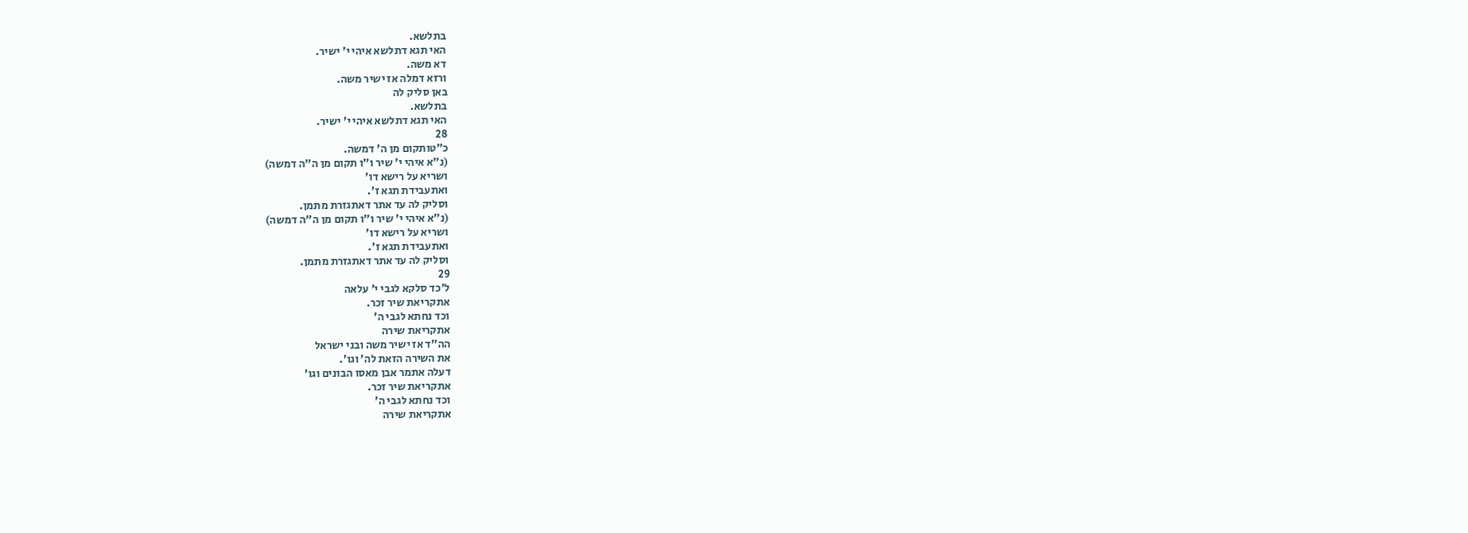בתלשא.
האי תגא דתלשא איהי י' ישיר.
דא משה.
ורזא דמלה אז ישיר משה.
באן סליק לה
בתלשא.
האי תגא דתלשא איהי י' ישיר.
28
כ״טותקום מן ה' דמשה.
(נ"א איהי י' שיר ו"ו תקום מן ה"ה דמשה)
ושריא על רישא דו'
ואתעבידת תגא ז'.
וסליק לה עד אתר דאתגזרת מתמן.
(נ"א איהי י' שיר ו"ו תקום מן ה"ה דמשה)
ושריא על רישא דו'
ואתעבידת תגא ז'.
וסליק לה עד אתר דאתגזרת מתמן.
29
ל׳כד סלקא לגבי י' עלאה
אתקריאת שיר זכר.
וכד נחתא לגבי ה'
אתקריאת שירה
הה"ד אז ישיר משה ובני ישראל
את השירה הזאת לה' וגו'.
דעלה אתמר אבן מאסו הבונים וגו'
אתקריאת שיר זכר.
וכד נחתא לגבי ה'
אתקריאת שירה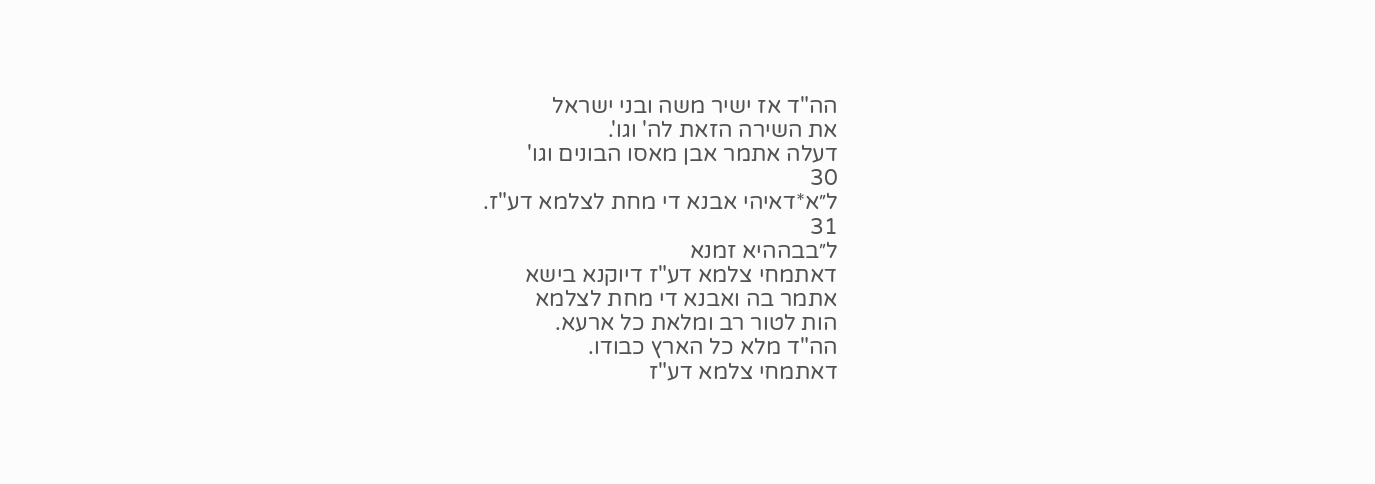הה"ד אז ישיר משה ובני ישראל
את השירה הזאת לה' וגו'.
דעלה אתמר אבן מאסו הבונים וגו'
30
ל״א*דאיהי אבנא די מחת לצלמא דע"ז.
31
ל״בבההיא זמנא
דאתמחי צלמא דע"ז דיוקנא בישא
אתמר בה ואבנא די מחת לצלמא
הות לטור רב ומלאת כל ארעא.
הה"ד מלא כל הארץ כבודו.
דאתמחי צלמא דע"ז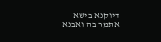דיוקנא בישא
אתמר בה ואבנא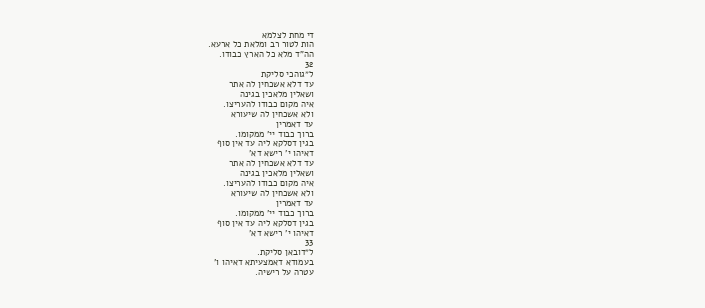די מחת לצלמא
הות לטור רב ומלאת כל ארעא.
הה"ד מלא כל הארץ כבודו.
32
ל״גוהכי סליקת
עד דלא אשכחין לה אתר
ושאלין מלאכין בגינה
איה מקום כבודו להעריצו.
ולא אשכחין לה שיעורא
עד דאמרין
ברוך כבוד יי' ממקומו.
בגין דסלקא ליה עד אין סוף
דאיהו י' רישא דא'
עד דלא אשכחין לה אתר
ושאלין מלאכין בגינה
איה מקום כבודו להעריצו.
ולא אשכחין לה שיעורא
עד דאמרין
ברוך כבוד יי' ממקומו.
בגין דסלקא ליה עד אין סוף
דאיהו י' רישא דא'
33
ל״דובאן סליקת.
בעמודא דאמצעיתא דאיהו ו'
עטרה על רישיה.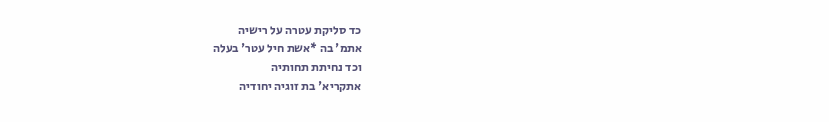כד סליקת עטרה על רישיה
אתמ' בה *אשת חיל עטר' בעלה
וכד נחיתת תחותיה
אתקריא' בת זוגיה יחודיה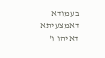בעמודא דאמצעיתא דאיהו ו'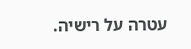עטרה על רישיה.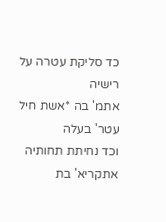כד סליקת עטרה על רישיה
אתמ' בה *אשת חיל עטר' בעלה
וכד נחיתת תחותיה
אתקריא' בת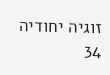זוגיה יחודיה
34